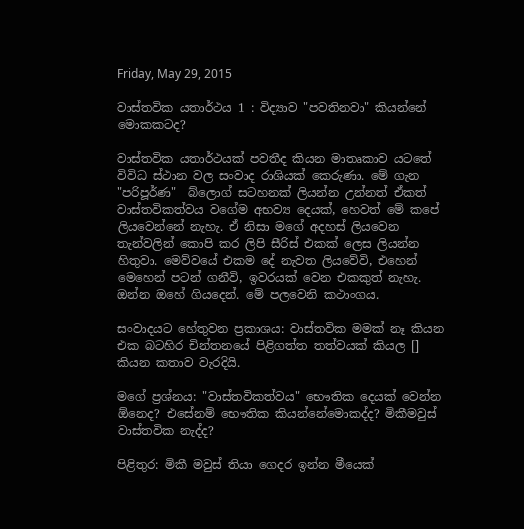Friday, May 29, 2015

වාස්තවික යතාර්ථය 1 : විද්‍යාව "පවතිනවා" කියන්නේ මොකකටද?

වාස්තවික යතාර්ථයක් පවතීද කියන මාතෘකාව යටතේ විවිධ ස්ථාන වල සංවාද රාශියක් කෙරුණා. මේ ගැන "පරිපූර්ණ"  බ්ලොග් සටහනක් ලියන්න උන්නත් ඒකත් වාස්තවිකත්වය වගේම අභව්‍ය දෙයක්, හෙවත් මේ කපේ ලියවෙන්නේ නැහැ. ඒ නිසා මගේ අදහස් ලියවෙන තැන්වලින් කොපි කර ලිපි සීරිස් එකක් ලෙස ලියන්න හිතුවා. මෙව්වයේ එකම දේ නැවත ලියවේවි, එහෙන් මෙහෙන් පටන් ගනීවි, ඉවරයක් වෙන එකකුත් නැහැ. ඔන්න ඔහේ ගියදෙන්. මේ පලවෙනි කථාංගය.

සංවාදයට හේතුවන ප්‍රකාශය: වාස්තවික මමක් නෑ කියන එක බටහිර චින්තනයේ පිළිගත්ත තත්වයක් කියල [] කියන කතාව වැරදියි.

මගේ ප්‍රශ්නය: "වාස්තවිකත්වය" භෞතික දෙයක් වෙන්න ඕනෙද? එසේනම් භෞතික කියන්නේමොකද්ද? මිකීමවුස් වාස්තවික නැද්ද?

පිළිතුර: මිකී මවුස් තියා ගෙදර ඉන්න මීයෙක්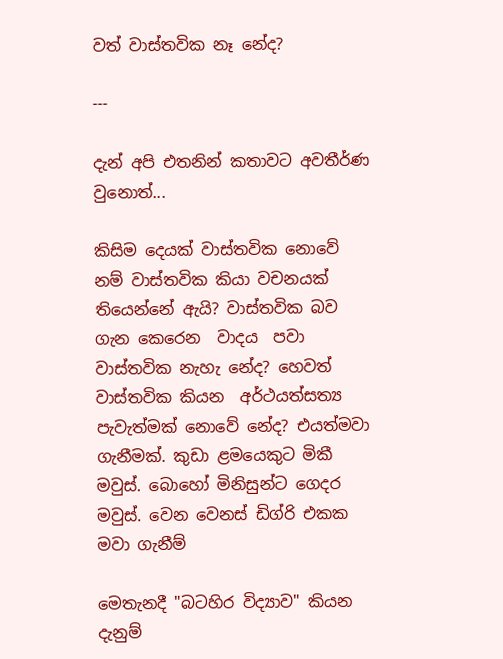වත් වාස්තවික නෑ නේද?

---

දැන් අපි එතනින් කතාවට අවතීර්ණ වුනොත්...

කිසිම දෙයක් වාස්තවික නොවේ නම් වාස්තවික කියා වචනයක් තියෙන්නේ ඇයි? වාස්තවික බව  ගැන කෙරෙන  වාදය  පවා  වාස්තවික නැහැ නේද? හෙවත් වාස්තවික කියන  අර්ථයත්සත්‍ය පැවැත්මක් නොවේ නේද? එයත්මවා ගැනීමක්. කුඩා ළමයෙකුට මිකී මවුස්. බොහෝ මිනිසුන්ට ගෙදර මවුස්. වෙන වෙනස් ඩිග්රි එකක මවා ගැනීම්

මෙතැනදී "බටහිර විද්‍යාව" කියන දැනුම්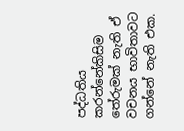පද්ධතිය කරන්නේකිසිම තේරුමක් නැති ඒ වචනය භාවිතාවට ගන්නේ නැති එක.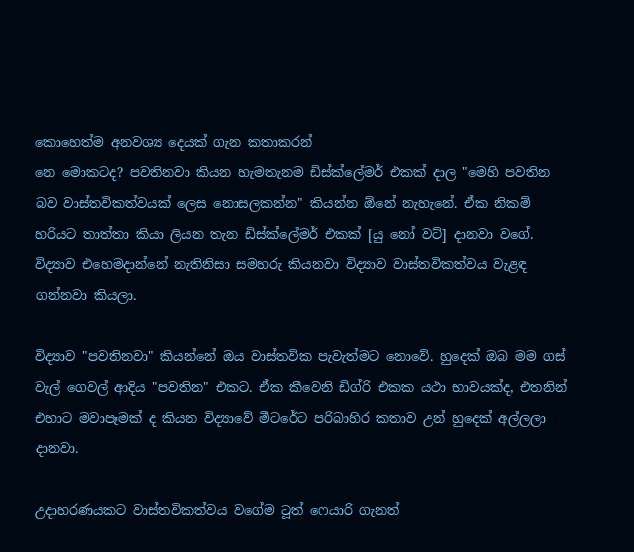කොහෙත්ම අනවශ්‍ය දෙයක් ගැන කතාකරන්
නෙ මොකටද? පවතිනවා කියන හැමතැනම ඩිස්ක්ලේමර් එකක් දාල "මෙහි පවතින බව වාස්තවිකත්වයක් ලෙස නොසලකන්න" කියන්න ඕනේ නැහැනේ. ඒක නිකම් හරියට තාත්තා කියා ලියන තැන ඩිස්ක්ලේමර් එකක් [යු නෝ වට්] දානවා වගේ. විද්‍යාව එහෙමදාන්නේ නැතිනිසා සමහරු කියනවා විද්‍යාව වාස්තවිකත්වය වැළඳ ගන්නවා කියලා.

විද්‍යාව "පවතිනවා" කියන්නේ ඔය වාස්තවික පැවැත්මට නොවේ. හුදෙක් ඔබ මම ගස් වැල් ගෙවල් ආදිය "පවතින" එකට. ඒක කීවෙනි ඩිග්රි එකක යථා භාවයක්ද, එතනින් එහාට මවාපෑමක් ද කියන විද්‍යාවේ මීටරේට පරිබාහිර කතාව උන් හුදෙක් අල්ලලා දානවා.

උදාහරණයකට වාස්තවිකත්වය වගේම ටූත් ෆෙයාරි ගැනත්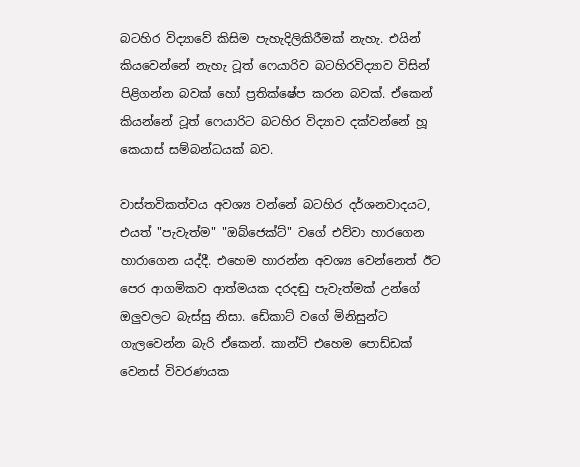බටහිර විද්‍යාවේ කිසිම පැහැදිලිකිරීමක් නැහැ. එයින් කියවෙන්නේ නැහැ ටූත් ෆෙයාරිව බටහිරවිද්‍යාව විසින් පිළිගන්න බවක් හෝ ප්‍රතික්ෂේප කරන බවක්. ඒකෙන් කියන්නේ ටූත් ෆෙයාරිට බටහිර විද්‍යාව දක්වන්නේ හූ කෙයාස් සම්බන්ධයක් බව.

වාස්තවිකත්වය අවශ්‍ය වන්නේ බටහිර දර්ශනවාදයට, එයත් "පැවැත්ම" "ඔබ්ජෙක්ට්" වගේ එව්වා හාරගෙන හාරාගෙන යද්දී. එහෙම හාරන්න අවශ්‍ය වෙන්නෙත් ඊට පෙර ආගමිකව ආත්මයක දරදඬු පැවැත්මක් උන්ගේ ඔලුවලට බැස්සු නිසා. ඩේකාට් වගේ මිනිසුන්ට ගැලවෙන්න බැරි ඒකෙන්. කාන්ට් එහෙම පොඩ්ඩක් වෙනස් විවරණයක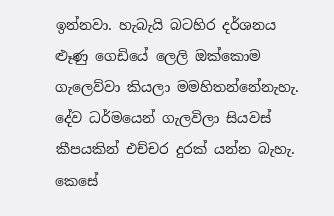ඉන්නවා. හැබැයි බටහිර දර්ශනය ළූණු ගෙඩියේ ලෙලි ඔක්කොම ගැලෙව්වා කියලා මමහිතන්නේනැහැ. දේව ධර්මයෙන් ගැලවිලා සියවස් කීපයකින් එච්චර දුරක් යන්න බැහැ. කෙසේ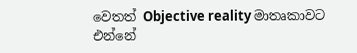වෙතත් Objective reality මාතෘකාවට එන්නේ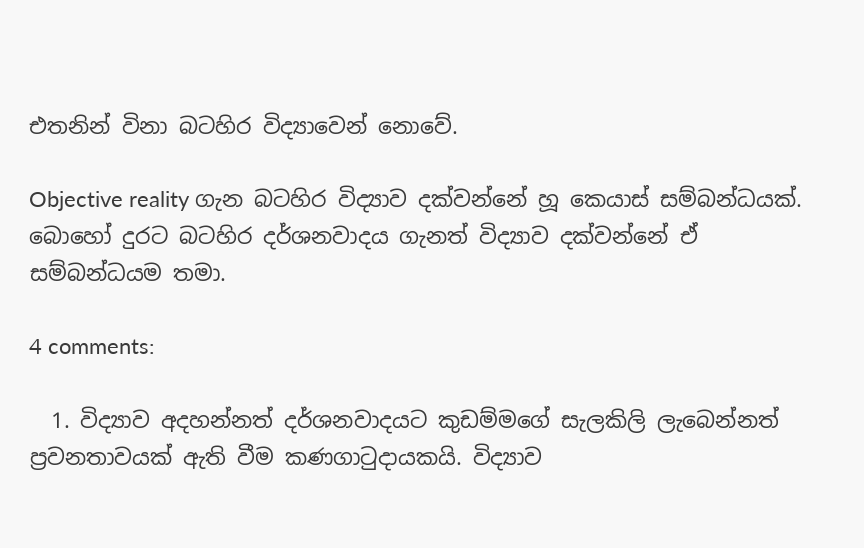එතනින් විනා බටහිර විද්‍යාවෙන් නොවේ.

Objective reality ගැන බටහිර විද්‍යාව දක්වන්නේ හූ කෙයාස් සම්බන්ධයක්. බොහෝ දුරට බටහිර දර්ශනවාදය ගැනත් විද්‍යාව දක්වන්නේ ඒ සම්බන්ධයම තමා.

4 comments:

  1. විද්‍යාව අදහන්නත් දර්ශනවාදයට කුඩම්මගේ සැලකිලි ලැබෙන්නත් ප්‍රවනතාවයක් ඇති වීම කණගාටුදායකයි. විද්‍යාව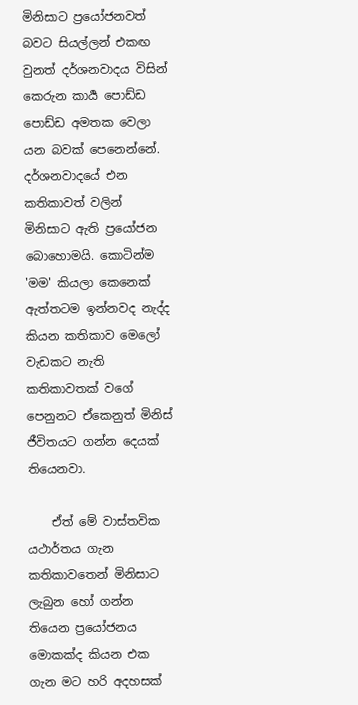මිනිසාට ප්‍රයෝජනවත් බවට සියල්ලන් එකඟ වුනත් දර්ශනවාදය විසින් කෙරුන කාර්‍ය පොඩ්ඩ පොඩ්ඩ අමතක වෙලා යන බවක් පෙනෙන්නේ. දර්ශනවාදයේ එන කතිකාවත් වලින් මිනිසාට ඇති ප්‍රයෝජන බොහොමයි. කොටින්ම 'මම' කියලා කෙනෙක් ඇත්තටම ඉන්නවද නැද්ද කියන කතිකාව මෙලෝ වැඩකට නැති කතිකාවතක් වගේ පෙනුනට ඒකෙනුත් මිනිස් ජීවිතයට ගන්න දෙයක් තියෙනවා.

    ඒත් මේ වාස්තවික යථාර්තය ගැන කතිකාවතෙන් මිනිසාට ලැබුන හෝ ගන්න තියෙන ප්‍රයෝජනය මොකක්ද කියන එක ගැන මට හරි අදහසක්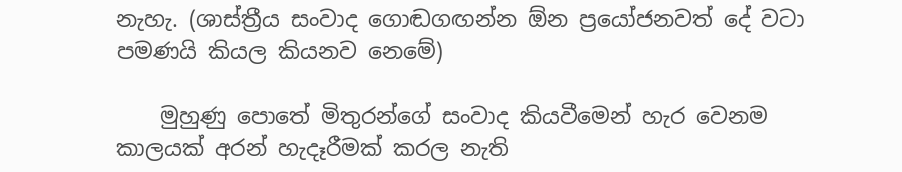නැහැ. (ශාස්‍ත්‍රීය සංවාද ගොඬගඟන්න ඕන ප්‍රයෝජනවත් දේ වටා පමණයි කියල කියනව නෙමේ)

    මුහුණු පොතේ මිතුරන්ගේ සංවාද කියවීමෙන් හැර වෙනම කාලයක් අරන් හැදෑරීමක් කරල නැති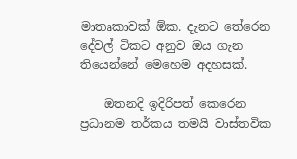මාතෘකාවක් ඕක. දැනට තේරෙන දේවල් ටිකට අනුව ඔය ගැන තියෙන්නේ මෙහෙම අදහසක්.

    ඔතනදි ඉදිරිපත් කෙරෙන ප්‍රධානම තර්කය තමයි වාස්තවික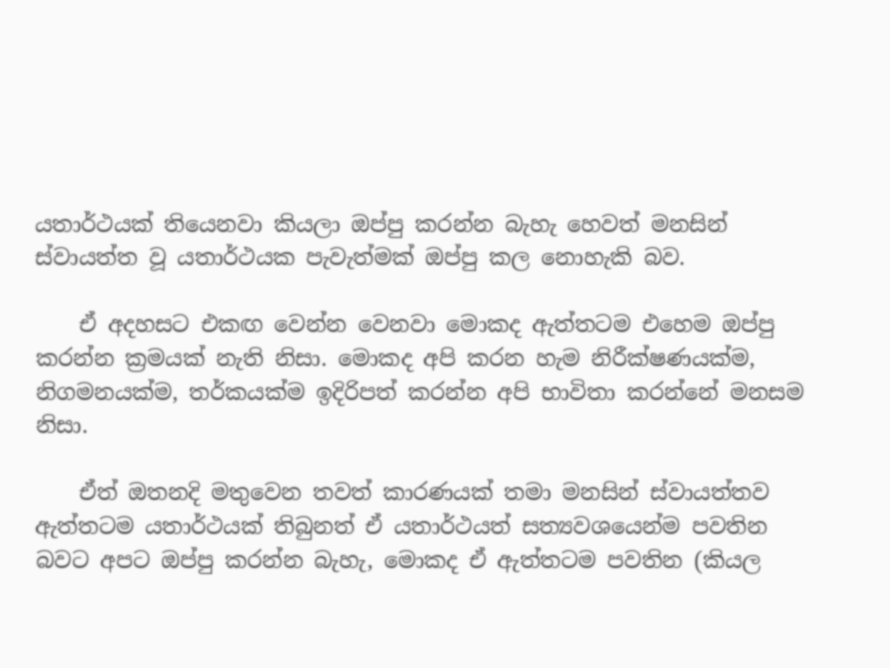යතාර්ථයක් තියෙනවා කියලා ඔප්පු කරන්න බැහැ හෙවත් මනසින් ස්වායත්ත වූ යතාර්ථයක පැවැත්මක් ඔප්පු කල නොහැකි බව.

    ඒ අදහසට එකඟ වෙන්න වෙනවා මොකද ඇත්තටම එහෙම ඔප්පු කරන්න ක්‍රමයක් නැති නිසා. මොකද අපි කරන හැම නිරීක්ෂණයක්ම, නිගමනයක්ම, තර්කයක්ම ඉදිරිපත් කරන්න අපි භාවිතා කරන්නේ මනසම නිසා.

    ඒත් ඔතනදි මතුවෙන තවත් කාරණයක් තමා මනසින් ස්වායත්තව ඇත්තටම යතාර්ථයක් තිබුනත් ඒ යතාර්ථයත් සත්‍යවශයෙන්ම පවතින බවට අපට ඔප්පු කරන්න බැහැ, මොකද ඒ ඇත්තටම පවතින (කියල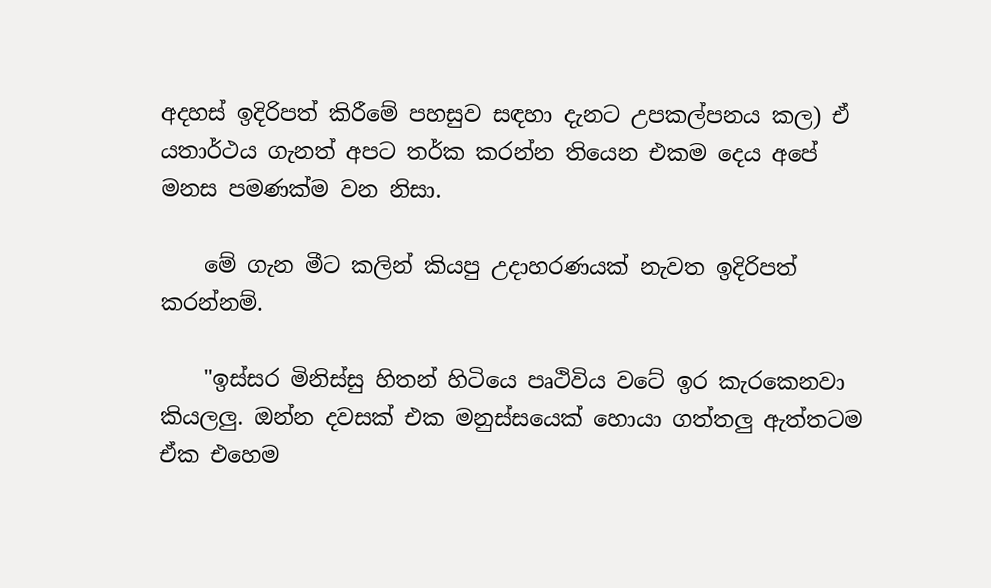අදහස් ඉදිරිපත් කිරීමේ පහසුව සඳහා දැනට උපකල්පනය කල) ඒ යතාර්ථය ගැනත් අපට තර්ක කරන්න තියෙන එකම දෙය අපේ මනස පමණක්ම වන නිසා.

    මේ ගැන මීට කලින් කියපු උදාහරණයක් නැවත ඉදිරිපත් කරන්නම්.

    "ඉස්සර මිනිස්සු හිතන් හිටියෙ පෘථිවිය වටේ ඉර කැරකෙනවා කියලලු. ඔන්න දවසක් එක මනුස්සයෙක් හොයා ගත්තලු ඇත්තටම ඒක එහෙම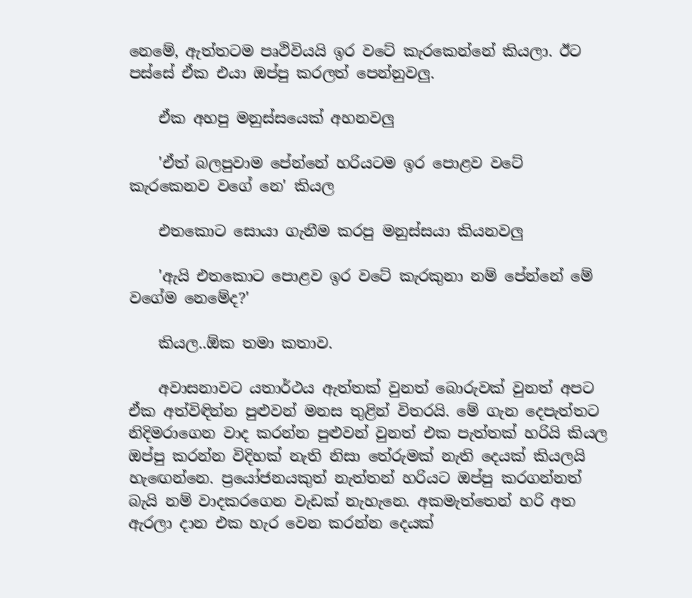නෙමේ, ඇත්තටම පෘථිවියයි ඉර වටේ කැරකෙන්නේ කියලා. ඊට පස්සේ ඒක එයා ඔප්පු කරලත් පෙන්නුවලු.

    ඒක අහපු මනුස්සයෙක් අහනවලු

    'ඒත් බලපුවාම පේන්නේ හරියටම ඉර පොළව වටේ කැරකෙනව වගේ නෙ' කියල

    එතකොට සොයා ගැනීම කරපු මනුස්සයා කියනවලු

    'ඇයි එතකොට පොළව ඉර වටේ කැරකුනා නම් පේන්නේ මේ වගේම නෙමේද?'

    කියල..ඕක තමා කතාව.

    අවාසනාවට යතාර්ථය ඇත්තක් වුනත් බොරුවක් වුනත් අපට ඒක අත්විඳින්න පුළුවන් මනස තුළින් විතරයි. මේ ගැන දෙපැත්තට නිදිමරාගෙන වාද කරන්න පුළුවන් වුනත් එක පැත්තක් හරියි කියල ඔප්පු කරන්න විදිහක් නැති නිසා තේරුමක් නැති දෙයක් කියලයි හැඟෙන්නෙ. ප්‍රයෝජනයකුත් නැත්තන් හරියට ඔප්පු කරගන්නත් බැයි නම් වාදකරගෙන වැඩක් නැහැනෙ. අකමැත්තෙන් හරි අත ඇරලා දාන එක හැර වෙන කරන්න දෙයක්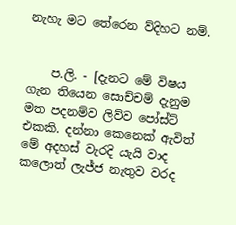නැහැ මට තේරෙන ව්දිහට නම්.


    ප.ලි. - [දැනට මේ විෂය ගැන තියෙන සොච්චම් දැනුම මත පදනම්ව ලිව්ව පෝස්ට් එකකි. දන්නා කෙනෙක් ඇවිත් මේ අදහස් වැරදි යැයි වාද කලොත් ලැජ්ජ නැතුව වරද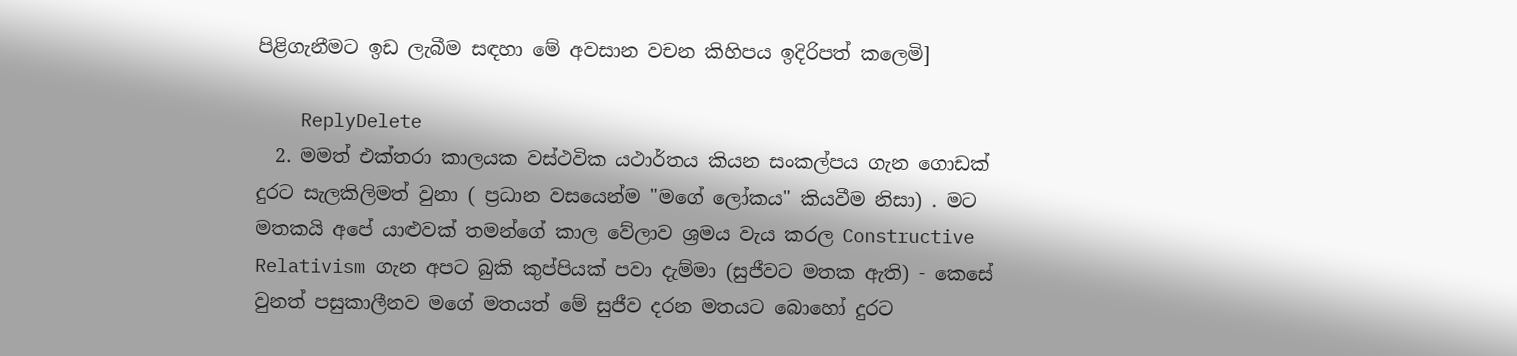පිළිගැනීමට ඉඩ ලැබීම සඳහා මේ අවසාන වචන කිහිපය ඉදිරිපත් කලෙමි]

    ReplyDelete
  2. මමත් එක්තරා කාලයක වස්ථවික යථාර්තය කියන සංකල්පය ගැන ගොඩක් දුරට සැලකිලිමත් වුනා ( ප්‍රධාන වසයෙන්ම "මගේ ලෝකය" කියවීම නිසා) . මට මතකයි අපේ යාළුවක් තමන්ගේ කාල වේලාව ශ්‍රමය වැය කරල Constructive Relativism ගැන අපට බුකි කුප්පියක් පවා දැම්මා (සුජීවට මතක ඇති) - කෙසේ වුනත් පසුකාලීනව මගේ මතයත් මේ සුජීව දරන මතයට බොහෝ දුරට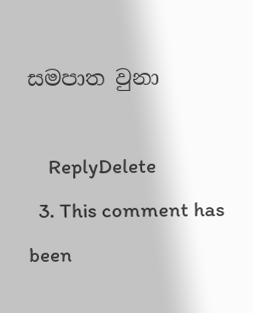සමපාත වුනා

    ReplyDelete
  3. This comment has been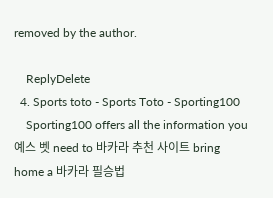removed by the author.

    ReplyDelete
  4. Sports toto - Sports Toto - Sporting100
    Sporting100 offers all the information you 예스 벳 need to 바카라 추천 사이트 bring home a 바카라 필승법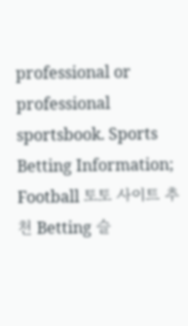professional or professional sportsbook. Sports Betting Information; Football 토토 사이트 추천 Betting 슬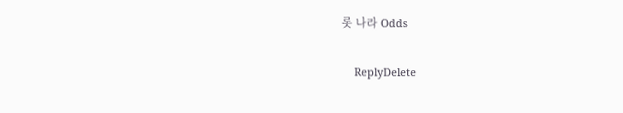롯 나라 Odds

    ReplyDelete